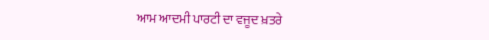ਆਮ ਆਦਮੀ ਪਾਰਟੀ ਦਾ ਵਜੂਦ ਖ਼ਤਰੇ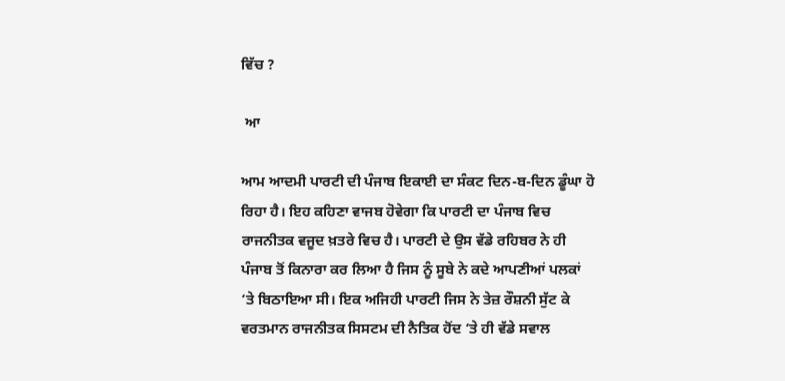ਵਿੱਚ ?

 ਆ

ਆਮ ਆਦਮੀ ਪਾਰਟੀ ਦੀ ਪੰਜਾਬ ਇਕਾਈ ਦਾ ਸੰਕਟ ਦਿਨ-ਬ-ਦਿਨ ਡੂੰਘਾ ਹੋ ਰਿਹਾ ਹੈ। ਇਹ ਕਹਿਣਾ ਵਾਜਬ ਹੋਵੇਗਾ ਕਿ ਪਾਰਟੀ ਦਾ ਪੰਜਾਬ ਵਿਚ ਰਾਜਨੀਤਕ ਵਜੂਦ ਖ਼ਤਰੇ ਵਿਚ ਹੈ। ਪਾਰਟੀ ਦੇ ਉਸ ਵੱਡੇ ਰਹਿਬਰ ਨੇ ਹੀ ਪੰਜਾਬ ਤੋਂ ਕਿਨਾਰਾ ਕਰ ਲਿਆ ਹੈ ਜਿਸ ਨੂੰ ਸੂਬੇ ਨੇ ਕਦੇ ਆਪਣੀਆਂ ਪਲਕਾਂ ‘ਤੇ ਬਿਠਾਇਆ ਸੀ। ਇਕ ਅਜਿਹੀ ਪਾਰਟੀ ਜਿਸ ਨੇ ਤੇਜ਼ ਰੌਸ਼ਨੀ ਸੁੱਟ ਕੇ ਵਰਤਮਾਨ ਰਾਜਨੀਤਕ ਸਿਸਟਮ ਦੀ ਨੈਤਿਕ ਹੋਂਦ ‘ਤੇ ਹੀ ਵੱਡੇ ਸਵਾਲ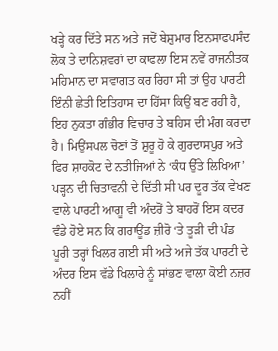ਖੜ੍ਹੇ ਕਰ ਦਿੱਤੇ ਸਨ ਅਤੇ ਜਦੋਂ ਬੇਸ਼ੁਮਾਰ ਇਨਸਾਫਪਸੰਦ ਲੋਕ ਤੇ ਦਾਨਿਸ਼ਵਰਾਂ ਦਾ ਕਾਫਲਾ ਇਸ ਨਵੇਂ ਰਾਜਨੀਤਕ ਮਹਿਮਾਨ ਦਾ ਸਵਾਗਤ ਕਰ ਰਿਹਾ ਸੀ ਤਾਂ ਉਹ ਪਾਰਟੀ ਇੰਨੀ ਛੇਤੀ ਇਤਿਹਾਸ ਦਾ ਹਿੱਸਾ ਕਿਉਂ ਬਣ ਰਹੀ ਹੈ, ਇਹ ਨੁਕਤਾ ਗੰਭੀਰ ਵਿਚਾਰ ਤੇ ਬਹਿਸ ਦੀ ਮੰਗ ਕਰਦਾ ਹੈ। ਮਿਉਂਸਪਲ ਚੋਣਾਂ ਤੋਂ ਸ਼ੁਰੂ ਹੋ ਕੇ ਗੁਰਦਾਸਪੁਰ ਅਤੇ ਫਿਰ ਸ਼ਾਹਕੋਟ ਦੇ ਨਤੀਜਿਆਂ ਨੇ ‘ਕੰਧ ਉੱਤੇ ਲਿਖਿਆ’ ਪੜ੍ਹਨ ਦੀ ਚਿਤਾਵਨੀ ਦੇ ਦਿੱਤੀ ਸੀ ਪਰ ਦੂਰ ਤੱਕ ਵੇਖਣ ਵਾਲੇ ਪਾਰਟੀ ਆਗੂ ਵੀ ਅੰਦਰੋਂ ਤੇ ਬਾਹਰੋਂ ਇਸ ਕਦਰ ਵੰਡੇ ਹੋਏ ਸਨ ਕਿ ਗਰਾਊਂਡ ਜ਼ੀਰੋ ‘ਤੇ ਤੂੜੀ ਦੀ ਪੰਡ ਪੂਰੀ ਤਰ੍ਹਾਂ ਖਿਲਰ ਗਈ ਸੀ ਅਤੇ ਅਜੇ ਤੱਕ ਪਾਰਟੀ ਦੇ ਅੰਦਰ ਇਸ ਵੱਡੇ ਖਿਲਾਰੇ ਨੂੰ ਸਾਂਭਣ ਵਾਲਾ ਕੋਈ ਨਜ਼ਰ ਨਹੀਂ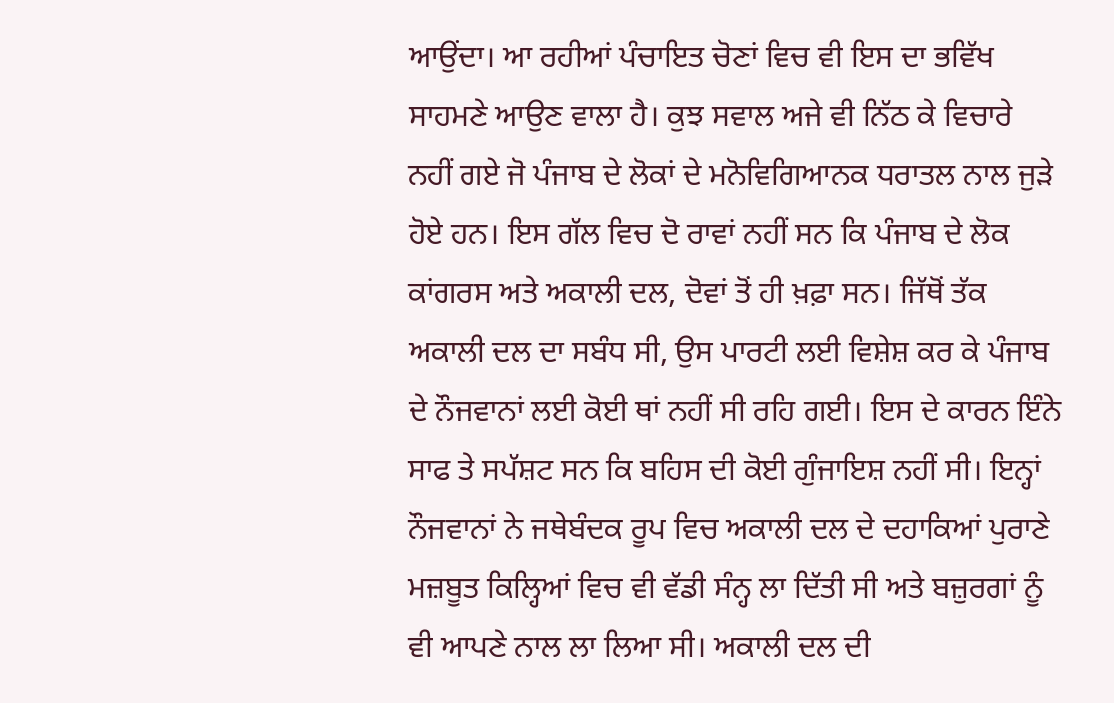ਆਉਂਦਾ। ਆ ਰਹੀਆਂ ਪੰਚਾਇਤ ਚੋਣਾਂ ਵਿਚ ਵੀ ਇਸ ਦਾ ਭਵਿੱਖ ਸਾਹਮਣੇ ਆਉਣ ਵਾਲਾ ਹੈ। ਕੁਝ ਸਵਾਲ ਅਜੇ ਵੀ ਨਿੱਠ ਕੇ ਵਿਚਾਰੇ ਨਹੀਂ ਗਏ ਜੋ ਪੰਜਾਬ ਦੇ ਲੋਕਾਂ ਦੇ ਮਨੋਵਿਗਿਆਨਕ ਧਰਾਤਲ ਨਾਲ ਜੁੜੇ ਹੋਏ ਹਨ। ਇਸ ਗੱਲ ਵਿਚ ਦੋ ਰਾਵਾਂ ਨਹੀਂ ਸਨ ਕਿ ਪੰਜਾਬ ਦੇ ਲੋਕ ਕਾਂਗਰਸ ਅਤੇ ਅਕਾਲੀ ਦਲ, ਦੋਵਾਂ ਤੋਂ ਹੀ ਖ਼ਫ਼ਾ ਸਨ। ਜਿੱਥੋਂ ਤੱਕ ਅਕਾਲੀ ਦਲ ਦਾ ਸਬੰਧ ਸੀ, ਉਸ ਪਾਰਟੀ ਲਈ ਵਿਸ਼ੇਸ਼ ਕਰ ਕੇ ਪੰਜਾਬ ਦੇ ਨੌਜਵਾਨਾਂ ਲਈ ਕੋਈ ਥਾਂ ਨਹੀਂ ਸੀ ਰਹਿ ਗਈ। ਇਸ ਦੇ ਕਾਰਨ ਇੰਨੇ ਸਾਫ ਤੇ ਸਪੱਸ਼ਟ ਸਨ ਕਿ ਬਹਿਸ ਦੀ ਕੋਈ ਗੁੰਜਾਇਸ਼ ਨਹੀਂ ਸੀ। ਇਨ੍ਹਾਂ ਨੌਜਵਾਨਾਂ ਨੇ ਜਥੇਬੰਦਕ ਰੂਪ ਵਿਚ ਅਕਾਲੀ ਦਲ ਦੇ ਦਹਾਕਿਆਂ ਪੁਰਾਣੇ ਮਜ਼ਬੂਤ ਕਿਲ੍ਹਿਆਂ ਵਿਚ ਵੀ ਵੱਡੀ ਸੰਨ੍ਹ ਲਾ ਦਿੱਤੀ ਸੀ ਅਤੇ ਬਜ਼ੁਰਗਾਂ ਨੂੰ ਵੀ ਆਪਣੇ ਨਾਲ ਲਾ ਲਿਆ ਸੀ। ਅਕਾਲੀ ਦਲ ਦੀ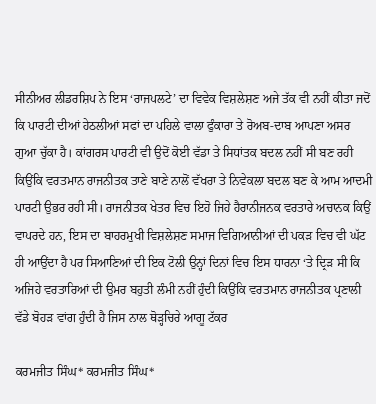ਸੀਨੀਅਰ ਲੀਡਰਸ਼ਿਪ ਨੇ ਇਸ ‘ਰਾਜਪਲਟੇ’ ਦਾ ਵਿਵੇਕ ਵਿਸ਼ਲੇਸ਼ਣ ਅਜੇ ਤੱਕ ਵੀ ਨਹੀਂ ਕੀਤਾ ਜਦੋਂ ਕਿ ਪਾਰਟੀ ਦੀਆਂ ਹੇਠਲੀਆਂ ਸਫਾਂ ਦਾ ਪਹਿਲੇ ਵਾਲਾ ਫੁੰਕਾਰਾ ਤੇ ਰੋਅਬ-ਦਾਬ ਆਪਣਾ ਅਸਰ ਗੁਆ ਚੁੱਕਾ ਹੈ। ਕਾਂਗਰਸ ਪਾਰਟੀ ਵੀ ਉਦੋਂ ਕੋਈ ਵੱਡਾ ਤੇ ਸਿਧਾਂਤਕ ਬਦਲ ਨਹੀਂ ਸੀ ਬਣ ਰਹੀ ਕਿਉਂਕਿ ਵਰਤਮਾਨ ਰਾਜਨੀਤਕ ਤਾਣੇ ਬਾਣੇ ਨਾਲੋਂ ਵੱਖਰਾ ਤੇ ਨਿਵੇਕਲਾ ਬਦਲ ਬਣ ਕੇ ਆਮ ਆਦਮੀ ਪਾਰਟੀ ਉਭਰ ਰਹੀ ਸੀ। ਰਾਜਨੀਤਕ ਖੇਤਰ ਵਿਚ ਇਹੋ ਜਿਹੇ ਹੈਰਾਨੀਜਨਕ ਵਰਤਾਰੇ ਅਚਾਨਕ ਕਿਉਂ ਵਾਪਰਦੇ ਹਨ, ਇਸ ਦਾ ਬਾਹਰਮੁਖੀ ਵਿਸ਼ਲੇਸ਼ਣ ਸਮਾਜ ਵਿਗਿਆਨੀਆਂ ਦੀ ਪਕੜ ਵਿਚ ਵੀ ਘੱਟ ਹੀ ਆਉਂਦਾ ਹੈ ਪਰ ਸਿਆਣਿਆਂ ਦੀ ਇਕ ਟੋਲੀ ਉਨ੍ਹਾਂ ਦਿਨਾਂ ਵਿਚ ਇਸ ਧਾਰਨਾ ‘ਤੇ ਦ੍ਰਿੜ ਸੀ ਕਿ ਅਜਿਹੇ ਵਰਤਾਰਿਆਂ ਦੀ ਉਮਰ ਬਹੁਤੀ ਲੰਮੀ ਨਹੀਂ ਹੁੰਦੀ ਕਿਉਂਕਿ ਵਰਤਮਾਨ ਰਾਜਨੀਤਕ ਪ੍ਰਣਾਲੀ ਵੱਡੇ ਬੋਹੜ ਵਾਂਗ ਹੁੰਦੀ ਹੈ ਜਿਸ ਨਾਲ ਥੋੜ੍ਹਚਿਰੇ ਆਗੂ ਟੱਕਰ

ਕਰਮਜੀਤ ਸਿੰਘ* ਕਰਮਜੀਤ ਸਿੰਘ*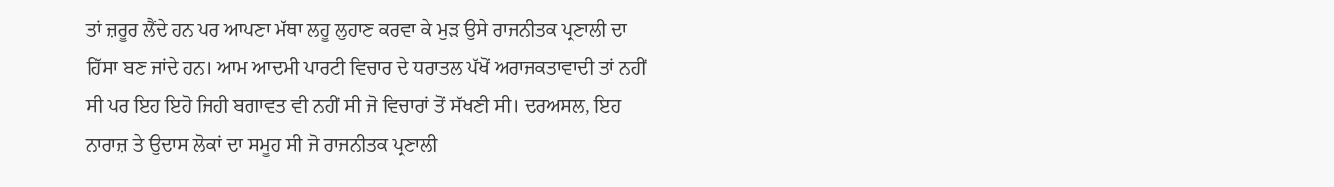ਤਾਂ ਜ਼ਰੂਰ ਲੈਂਦੇ ਹਨ ਪਰ ਆਪਣਾ ਮੱਥਾ ਲਹੂ ਲੁਹਾਣ ਕਰਵਾ ਕੇ ਮੁੜ ਉਸੇ ਰਾਜਨੀਤਕ ਪ੍ਰਣਾਲੀ ਦਾ ਹਿੱਸਾ ਬਣ ਜਾਂਦੇ ਹਨ। ਆਮ ਆਦਮੀ ਪਾਰਟੀ ਵਿਚਾਰ ਦੇ ਧਰਾਤਲ ਪੱਖੋਂ ਅਰਾਜਕਤਾਵਾਦੀ ਤਾਂ ਨਹੀਂ ਸੀ ਪਰ ਇਹ ਇਹੋ ਜਿਹੀ ਬਗਾਵਤ ਵੀ ਨਹੀਂ ਸੀ ਜੋ ਵਿਚਾਰਾਂ ਤੋਂ ਸੱਖਣੀ ਸੀ। ਦਰਅਸਲ, ਇਹ ਨਾਰਾਜ਼ ਤੇ ਉਦਾਸ ਲੋਕਾਂ ਦਾ ਸਮੂਹ ਸੀ ਜੋ ਰਾਜਨੀਤਕ ਪ੍ਰਣਾਲੀ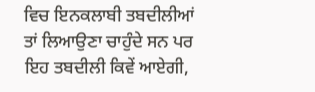ਵਿਚ ਇਨਕਲਾਬੀ ਤਬਦੀਲੀਆਂ ਤਾਂ ਲਿਆਉਣਾ ਚਾਹੁੰਦੇ ਸਨ ਪਰ ਇਹ ਤਬਦੀਲੀ ਕਿਵੇਂ ਆਏਗੀ,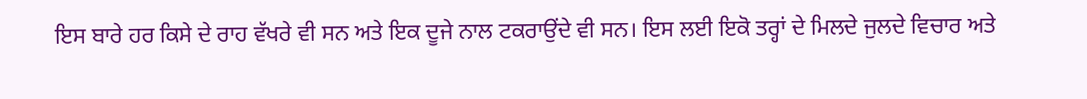ਇਸ ਬਾਰੇ ਹਰ ਕਿਸੇ ਦੇ ਰਾਹ ਵੱਖਰੇ ਵੀ ਸਨ ਅਤੇ ਇਕ ਦੂਜੇ ਨਾਲ ਟਕਰਾਉਂਦੇ ਵੀ ਸਨ। ਇਸ ਲਈ ਇਕੋ ਤਰ੍ਹਾਂ ਦੇ ਮਿਲਦੇ ਜੁਲਦੇ ਵਿਚਾਰ ਅਤੇ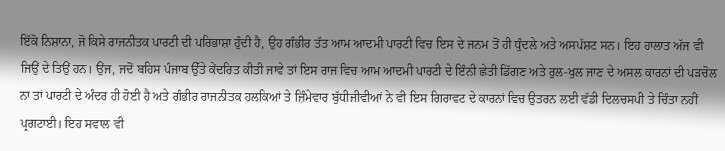ਇੱਕੋ ਨਿਸ਼ਾਨਾ, ਜੋ ਕਿਸੇ ਰਾਜਨੀਤਕ ਪਾਰਟੀ ਦੀ ਪਰਿਭਾਸ਼ਾ ਹੁੰਦੀ ਹੈ, ਉਹ ਗੰਭੀਰ ਤੱਤ ਆਮ ਆਦਮੀ ਪਾਰਟੀ ਵਿਚ ਇਸ ਦੇ ਜਨਮ ਤੋਂ ਹੀ ਧੁੰਦਲੇ ਅਤੇ ਅਸਪੱਸ਼ਟ ਸਨ। ਇਹ ਹਾਲਾਤ ਅੱਜ ਵੀ ਜਿਉਂ ਦੇ ਤਿਉਂ ਹਨ। ਉਂਜ, ਜਦੋਂ ਬਹਿਸ ਪੰਜਾਬ ਉੱਤੇ ਕੇਂਦਰਿਤ ਕੀਤੀ ਜਾਵੇ ਤਾਂ ਇਸ ਰਾਜ ਵਿਚ ਆਮ ਆਦਮੀ ਪਾਰਟੀ ਦੇ ਇੰਨੀ ਛੇਤੀ ਡਿੱਗਣ ਅਤੇ ਰੁਲ-ਖੁਲ ਜਾਣ ਦੇ ਅਸਲ ਕਾਰਨਾਂ ਦੀ ਪੜਚੋਲ ਨਾ ਤਾਂ ਪਾਰਟੀ ਦੇ ਅੰਦਰ ਹੀ ਹੋਈ ਹੈ ਅਤੇ ਗੰਭੀਰ ਰਾਜਨੀਤਕ ਹਲਕਿਆਂ ਤੇ ਜ਼ਿੰਮੇਵਾਰ ਬੁੱਧੀਜੀਵੀਆਂ ਨੇ ਵੀ ਇਸ ਗਿਰਾਵਟ ਦੇ ਕਾਰਨਾਂ ਵਿਚ ਉਤਰਨ ਲਈ ਵੱਡੀ ਦਿਲਚਸਪੀ ਤੇ ਚਿੰਤਾ ਨਹੀਂ ਪ੍ਰਗਟਾਈ। ਇਹ ਸਵਾਲ ਵੀ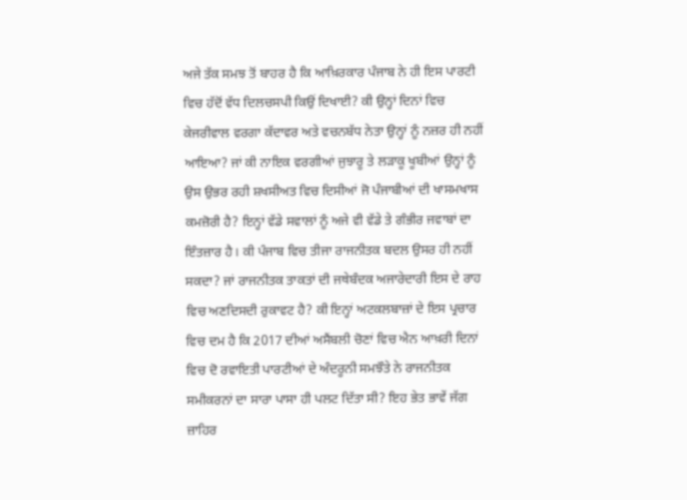ਅਜੇ ਤੱਕ ਸਮਝ ਤੋਂ ਬਾਹਰ ਹੈ ਕਿ ਆਖ਼ਿਰਕਾਰ ਪੰਜਾਬ ਨੇ ਹੀ ਇਸ ਪਾਰਟੀ ਵਿਚ ਹੱਦੋਂ ਵੱਧ ਦਿਲਚਸਪੀ ਕਿਉਂ ਦਿਖਾਈ? ਕੀ ਉਨ੍ਹਾਂ ਦਿਨਾਂ ਵਿਚ ਕੇਜਰੀਵਾਲ ਵਰਗਾ ਕੱਦਾਵਰ ਅਤੇ ਵਚਨਬੱਧ ਨੇਤਾ ਉਨ੍ਹਾਂ ਨੂੰ ਨਜ਼ਰ ਹੀ ਨਹੀਂ ਆਇਆ? ਜਾਂ ਕੀ ਨਾਇਕ ਵਰਗੀਆਂ ਜੁਝਾਰੂ ਤੇ ਲੜਾਕੂ ਖੂਬੀਆਂ ਉਨ੍ਹਾਂ ਨੂੰ ਉਸ ਉਭਰ ਰਹੀ ਸ਼ਖਸੀਅਤ ਵਿਚ ਦਿਸੀਆਂ ਜੋ ਪੰਜਾਬੀਆਂ ਦੀ ਖਾਸਮਖਾਸ ਕਮਜ਼ੋਰੀ ਹੈ? ਇਨ੍ਹਾਂ ਵੱਡੇ ਸਵਾਲਾਂ ਨੂੰ ਅਜੇ ਵੀ ਵੱਡੇ ਤੇ ਗੰਭੀਰ ਜਵਾਬਾਂ ਦਾ ਇੰਤਜ਼ਾਰ ਹੈ। ਕੀ ਪੰਜਾਬ ਵਿਚ ਤੀਜਾ ਰਾਜਨੀਤਕ ਬਦਲ ਉਸਰ ਹੀ ਨਹੀਂ ਸਕਦਾ? ਜਾਂ ਰਾਜਨੀਤਕ ਤਾਕਤਾਂ ਦੀ ਜਥੇਬੰਦਕ ਅਜਾਰੇਦਾਰੀ ਇਸ ਦੇ ਰਾਹ ਵਿਚ ਅਣਦਿਸਦੀ ਰੁਕਾਵਟ ਹੈ? ਕੀ ਇਨ੍ਹਾਂ ਅਟਕਲਬਾਜ਼ਾਂ ਦੇ ਇਸ ਪ੍ਰਚਾਰ ਵਿਚ ਦਮ ਹੈ ਕਿ 2017 ਦੀਆਂ ਅਸੈਂਬਲੀ ਚੋਣਾਂ ਵਿਚ ਐਨ ਆਖ਼ਰੀ ਦਿਨਾਂ ਵਿਚ ਦੋ ਰਵਾਇਤੀ ਪਾਰਟੀਆਂ ਦੇ ਅੰਦਰੂਨੀ ਸਮਝੌਤੇ ਨੇ ਰਾਜਨੀਤਕ ਸਮੀਕਰਨਾਂ ਦਾ ਸਾਰਾ ਪਾਸਾ ਹੀ ਪਲਟ ਦਿੱਤਾ ਸੀ? ਇਹ ਭੇਤ ਭਾਵੇਂ ਜੱਗ ਜ਼ਾਹਿਰ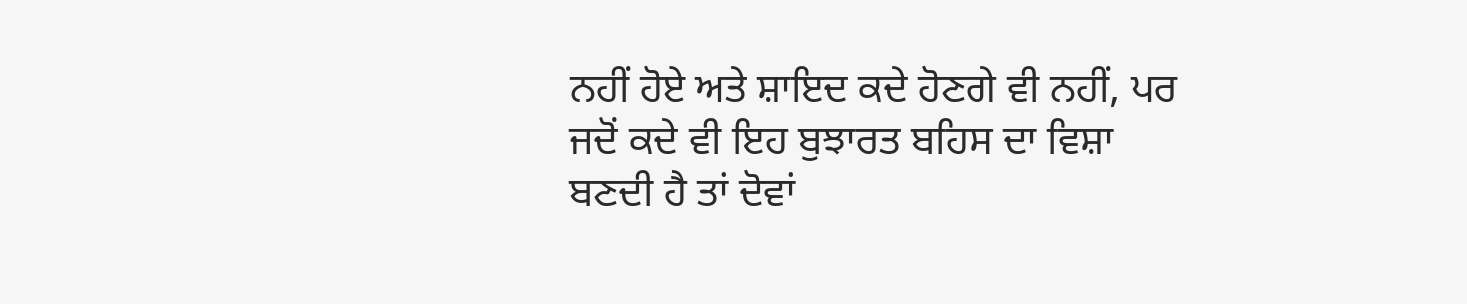ਨਹੀਂ ਹੋਏ ਅਤੇ ਸ਼ਾਇਦ ਕਦੇ ਹੋਣਗੇ ਵੀ ਨਹੀਂ, ਪਰ ਜਦੋਂ ਕਦੇ ਵੀ ਇਹ ਬੁਝਾਰਤ ਬਹਿਸ ਦਾ ਵਿਸ਼ਾ ਬਣਦੀ ਹੈ ਤਾਂ ਦੋਵਾਂ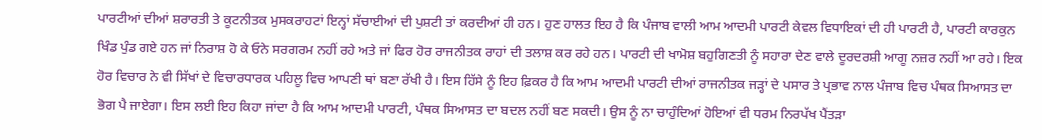ਪਾਰਟੀਆਂ ਦੀਆਂ ਸ਼ਰਾਰਤੀ ਤੇ ਕੂਟਨੀਤਕ ਮੁਸਕਰਾਹਟਾਂ ਇਨ੍ਹਾਂ ਸੱਚਾਈਆਂ ਦੀ ਪੁਸ਼ਟੀ ਤਾਂ ਕਰਦੀਆਂ ਹੀ ਹਨ। ਹੁਣ ਹਾਲਤ ਇਹ ਹੈ ਕਿ ਪੰਜਾਬ ਵਾਲੀ ਆਮ ਆਦਮੀ ਪਾਰਟੀ ਕੇਵਲ ਵਿਧਾਇਕਾਂ ਦੀ ਹੀ ਪਾਰਟੀ ਹੈ, ਪਾਰਟੀ ਕਾਰਕੁਨ ਖਿੰਡ ਪੁੰਡ ਗਏ ਹਨ ਜਾਂ ਨਿਰਾਸ਼ ਹੋ ਕੇ ਓਨੇ ਸਰਗਰਮ ਨਹੀਂ ਰਹੇ ਅਤੇ ਜਾਂ ਫਿਰ ਹੋਰ ਰਾਜਨੀਤਕ ਰਾਹਾਂ ਦੀ ਤਲਾਸ਼ ਕਰ ਰਹੇ ਹਨ। ਪਾਰਟੀ ਦੀ ਖਾਮੋਸ਼ ਬਹੁਗਿਣਤੀ ਨੂੰ ਸਹਾਰਾ ਦੇਣ ਵਾਲੇ ਦੂਰਦਰਸ਼ੀ ਆਗੂ ਨਜ਼ਰ ਨਹੀਂ ਆ ਰਹੇ। ਇਕ ਹੋਰ ਵਿਚਾਰ ਨੇ ਵੀ ਸਿੱਖਾਂ ਦੇ ਵਿਚਾਰਧਾਰਕ ਪਹਿਲੂ ਵਿਚ ਆਪਣੀ ਥਾਂ ਬਣਾ ਰੱਖੀ ਹੈ। ਇਸ ਹਿੱਸੇ ਨੂੰ ਇਹ ਫ਼ਿਕਰ ਹੈ ਕਿ ਆਮ ਆਦਮੀ ਪਾਰਟੀ ਦੀਆਂ ਰਾਜਨੀਤਕ ਜੜ੍ਹਾਂ ਦੇ ਪਸਾਰ ਤੇ ਪ੍ਰਭਾਵ ਨਾਲ ਪੰਜਾਬ ਵਿਚ ਪੰਥਕ ਸਿਆਸਤ ਦਾ ਭੋਗ ਪੈ ਜਾਏਗਾ। ਇਸ ਲਈ ਇਹ ਕਿਹਾ ਜਾਂਦਾ ਹੈ ਕਿ ਆਮ ਆਦਮੀ ਪਾਰਟੀ, ਪੰਥਕ ਸਿਆਸਤ ਦਾ ਬਦਲ ਨਹੀਂ ਬਣ ਸਕਦੀ। ਉਸ ਨੂੰ ਨਾ ਚਾਹੁੰਦਿਆਂ ਹੋਇਆਂ ਵੀ ਧਰਮ ਨਿਰਪੱਖ ਪੈਂਤੜਾ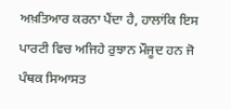ਅਖ਼ਤਿਆਰ ਕਰਨਾ ਪੈਂਦਾ ਹੈ, ਹਾਲਾਂਕਿ ਇਸ ਪਾਰਟੀ ਵਿਚ ਅਜਿਹੇ ਰੁਝਾਨ ਮੌਜੂਦ ਹਨ ਜੋ ਪੰਥਕ ਸਿਆਸਤ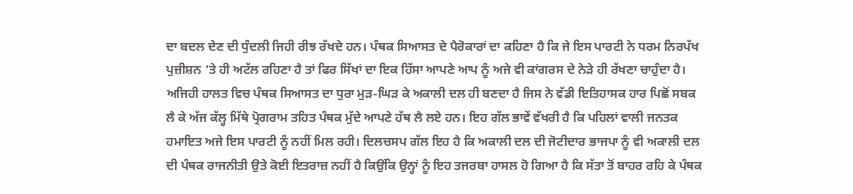ਦਾ ਬਦਲ ਦੇਣ ਦੀ ਧੁੰਦਲੀ ਜਿਹੀ ਰੀਝ ਰੱਖਦੇ ਹਨ। ਪੰਥਕ ਸਿਆਸਤ ਦੇ ਪੈਰੋਕਾਰਾਂ ਦਾ ਕਹਿਣਾ ਹੈ ਕਿ ਜੇ ਇਸ ਪਾਰਟੀ ਨੇ ਧਰਮ ਨਿਰਪੱਖ ਪੁਜ਼ੀਸ਼ਨ ‘ਤੇ ਹੀ ਅਟੱਲ ਰਹਿਣਾ ਹੈ ਤਾਂ ਫਿਰ ਸਿੱਖਾਂ ਦਾ ਇਕ ਹਿੱਸਾ ਆਪਣੇ ਆਪ ਨੂੰ ਅਜੇ ਵੀ ਕਾਂਗਰਸ ਦੇ ਨੇੜੇ ਹੀ ਰੱਖਣਾ ਚਾਹੁੰਦਾ ਹੈ। ਅਜਿਹੀ ਹਾਲਤ ਵਿਚ ਪੰਥਕ ਸਿਆਸਤ ਦਾ ਧੁਰਾ ਮੁੜ-ਘਿੜ ਕੇ ਅਕਾਲੀ ਦਲ ਹੀ ਬਣਦਾ ਹੈ ਜਿਸ ਨੇ ਵੱਡੀ ਇਤਿਹਾਸਕ ਹਾਰ ਪਿਛੋਂ ਸਬਕ ਲੈ ਕੇ ਅੱਜ ਕੱਲ੍ਹ ਮਿੱਥੇ ਪ੍ਰੋਗਰਾਮ ਤਹਿਤ ਪੰਥਕ ਮੁੱਦੇ ਆਪਣੇ ਹੱਥ ਲੈ ਲਏ ਹਨ। ਇਹ ਗੱਲ ਭਾਵੇਂ ਵੱਖਰੀ ਹੈ ਕਿ ਪਹਿਲਾਂ ਵਾਲੀ ਜਨਤਕ ਹਮਾਇਤ ਅਜੇ ਇਸ ਪਾਰਟੀ ਨੂੰ ਨਹੀਂ ਮਿਲ ਰਹੀ। ਦਿਲਚਸਪ ਗੱਲ ਇਹ ਹੈ ਕਿ ਅਕਾਲੀ ਦਲ ਦੀ ਜੋਟੀਦਾਰ ਭਾਜਪਾ ਨੂੰ ਵੀ ਅਕਾਲੀ ਦਲ ਦੀ ਪੰਥਕ ਰਾਜਨੀਤੀ ਉਤੇ ਕੋਈ ਇਤਰਾਜ਼ ਨਹੀਂ ਹੈ ਕਿਉਂਕਿ ਉਨ੍ਹਾਂ ਨੂੰ ਇਹ ਤਜਰਬਾ ਹਾਸਲ ਹੋ ਗਿਆ ਹੈ ਕਿ ਸੱਤਾ ਤੋਂ ਬਾਹਰ ਰਹਿ ਕੇ ਪੰਥਕ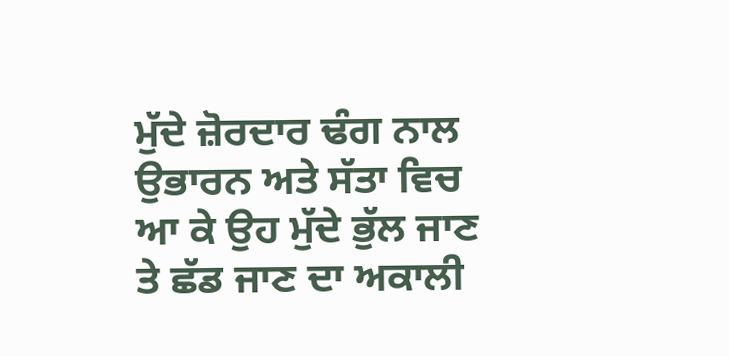ਮੁੱਦੇ ਜ਼ੋਰਦਾਰ ਢੰਗ ਨਾਲ ਉਭਾਰਨ ਅਤੇ ਸੱਤਾ ਵਿਚ ਆ ਕੇ ਉਹ ਮੁੱਦੇ ਭੁੱਲ ਜਾਣ ਤੇ ਛੱਡ ਜਾਣ ਦਾ ਅਕਾਲੀ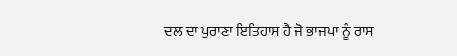ਦਲ ਦਾ ਪੁਰਾਣਾ ਇਤਿਹਾਸ ਹੈ ਜੋ ਭਾਜਪਾ ਨੂੰ ਰਾਸ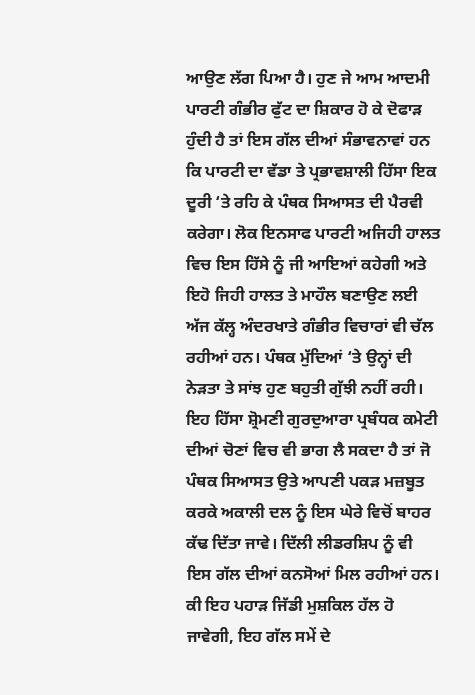ਆਉਣ ਲੱਗ ਪਿਆ ਹੈ। ਹੁਣ ਜੇ ਆਮ ਆਦਮੀ ਪਾਰਟੀ ਗੰਭੀਰ ਫੁੱਟ ਦਾ ਸ਼ਿਕਾਰ ਹੋ ਕੇ ਦੋਫਾੜ ਹੁੰਦੀ ਹੈ ਤਾਂ ਇਸ ਗੱਲ ਦੀਆਂ ਸੰਭਾਵਨਾਵਾਂ ਹਨ ਕਿ ਪਾਰਟੀ ਦਾ ਵੱਡਾ ਤੇ ਪ੍ਰਭਾਵਸ਼ਾਲੀ ਹਿੱਸਾ ਇਕ ਦੂਰੀ ‘ਤੇ ਰਹਿ ਕੇ ਪੰਥਕ ਸਿਆਸਤ ਦੀ ਪੈਰਵੀ ਕਰੇਗਾ। ਲੋਕ ਇਨਸਾਫ ਪਾਰਟੀ ਅਜਿਹੀ ਹਾਲਤ ਵਿਚ ਇਸ ਹਿੱਸੇ ਨੂੰ ਜੀ ਆਇਆਂ ਕਹੇਗੀ ਅਤੇ ਇਹੋ ਜਿਹੀ ਹਾਲਤ ਤੇ ਮਾਹੌਲ ਬਣਾਉਣ ਲਈ ਅੱਜ ਕੱਲ੍ਹ ਅੰਦਰਖਾਤੇ ਗੰਭੀਰ ਵਿਚਾਰਾਂ ਵੀ ਚੱਲ ਰਹੀਆਂ ਹਨ। ਪੰਥਕ ਮੁੱਦਿਆਂ ‘ਤੇ ਉਨ੍ਹਾਂ ਦੀ ਨੇੜਤਾ ਤੇ ਸਾਂਝ ਹੁਣ ਬਹੁਤੀ ਗੁੱਝੀ ਨਹੀਂ ਰਹੀ। ਇਹ ਹਿੱਸਾ ਸ਼੍ਰੋਮਣੀ ਗੁਰਦੁਆਰਾ ਪ੍ਰਬੰਧਕ ਕਮੇਟੀ ਦੀਆਂ ਚੋਣਾਂ ਵਿਚ ਵੀ ਭਾਗ ਲੈ ਸਕਦਾ ਹੈ ਤਾਂ ਜੋ ਪੰਥਕ ਸਿਆਸਤ ਉਤੇ ਆਪਣੀ ਪਕੜ ਮਜ਼ਬੂਤ ਕਰਕੇ ਅਕਾਲੀ ਦਲ ਨੂੰ ਇਸ ਘੇਰੇ ਵਿਚੋਂ ਬਾਹਰ ਕੱਢ ਦਿੱਤਾ ਜਾਵੇ। ਦਿੱਲੀ ਲੀਡਰਸ਼ਿਪ ਨੂੰ ਵੀ ਇਸ ਗੱਲ ਦੀਆਂ ਕਨਸੋਆਂ ਮਿਲ ਰਹੀਆਂ ਹਨ। ਕੀ ਇਹ ਪਹਾੜ ਜਿੱਡੀ ਮੁਸ਼ਕਿਲ ਹੱਲ ਹੋ ਜਾਵੇਗੀ, ਇਹ ਗੱਲ ਸਮੇਂ ਦੇ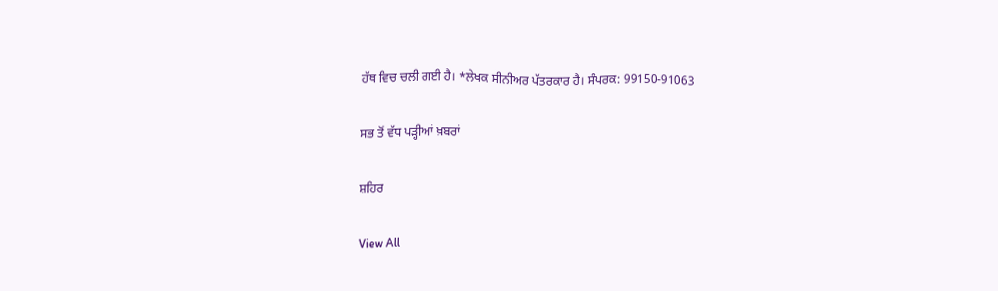ਹੱਥ ਵਿਚ ਚਲੀ ਗਈ ਹੈ। *ਲੇਖਕ ਸੀਨੀਅਰ ਪੱਤਰਕਾਰ ਹੈ। ਸੰਪਰਕ: 99150-91063

ਸਭ ਤੋਂ ਵੱਧ ਪੜ੍ਹੀਆਂ ਖ਼ਬਰਾਂ

ਸ਼ਹਿਰ

View All